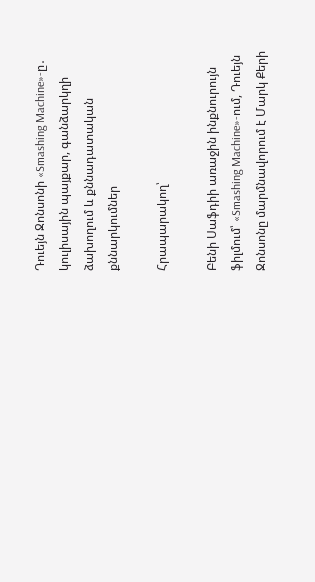Դուեյն Ջոնսոնի «Smashing Machine»-ը․ կուլիսային պայքար, գանձարկղի ձախողում և քննադատական քննարկումներ

Հրապարակող՝

Բենի Սաֆդիի առաջին ինքնուրույն ֆիլմում՝ «Smashing Machine»-ում, Դուեյն Ջոնսոնը մարմնավորում է Մարկ Քերի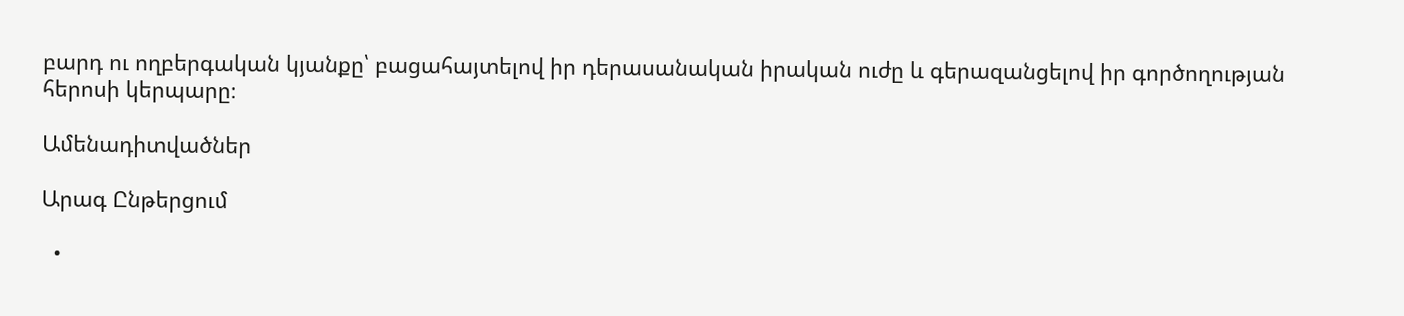բարդ ու ողբերգական կյանքը՝ բացահայտելով իր դերասանական իրական ուժը և գերազանցելով իր գործողության հերոսի կերպարը։

Ամենադիտվածներ

Արագ Ընթերցում

  •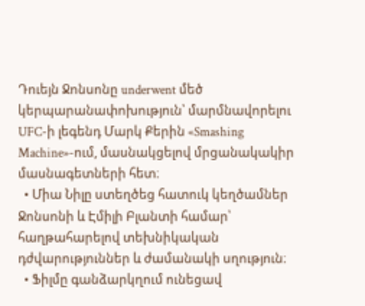Դուեյն Ջոնսոնը underwent մեծ կերպարանափոխություն՝ մարմնավորելու UFC-ի լեգենդ Մարկ Քերին «Smashing Machine»-ում, մասնակցելով մրցանակակիր մասնագետների հետ։
  • Միա Նիլը ստեղծեց հատուկ կեղծամներ Ջոնսոնի և Էմիլի Բլանտի համար՝ հաղթահարելով տեխնիկական դժվարություններ և ժամանակի սղություն։
  • Ֆիլմը գանձարկղում ունեցավ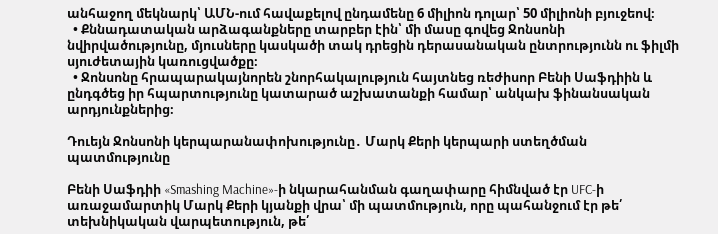անհաջող մեկնարկ՝ ԱՄՆ-ում հավաքելով ընդամենը 6 միլիոն դոլար՝ 50 միլիոնի բյուջեով։
  • Քննադատական արձագանքները տարբեր էին՝ մի մասը գովեց Ջոնսոնի նվիրվածությունը, մյուսները կասկածի տակ դրեցին դերասանական ընտրությունն ու ֆիլմի սյուժետային կառուցվածքը։
  • Ջոնսոնը հրապարակայնորեն շնորհակալություն հայտնեց ռեժիսոր Բենի Սաֆդիին և ընդգծեց իր հպարտությունը կատարած աշխատանքի համար՝ անկախ ֆինանսական արդյունքներից։

Դուեյն Ջոնսոնի կերպարանափոխությունը․ Մարկ Քերի կերպարի ստեղծման պատմությունը

Բենի Սաֆդիի «Smashing Machine»-ի նկարահանման գաղափարը հիմնված էր UFC-ի առաջամարտիկ Մարկ Քերի կյանքի վրա՝ մի պատմություն, որը պահանջում էր թե՛ տեխնիկական վարպետություն, թե՛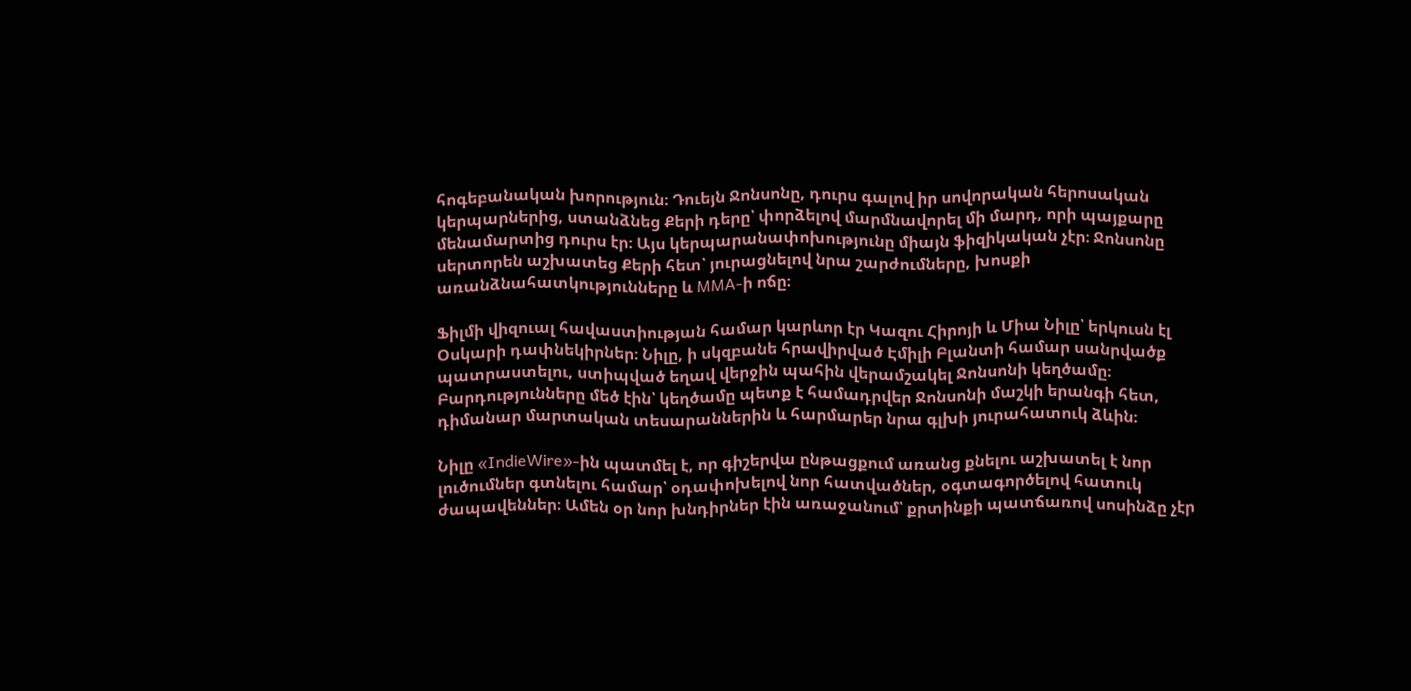հոգեբանական խորություն։ Դուեյն Ջոնսոնը, դուրս գալով իր սովորական հերոսական կերպարներից, ստանձնեց Քերի դերը՝ փորձելով մարմնավորել մի մարդ, որի պայքարը մենամարտից դուրս էր։ Այս կերպարանափոխությունը միայն ֆիզիկական չէր։ Ջոնսոնը սերտորեն աշխատեց Քերի հետ՝ յուրացնելով նրա շարժումները, խոսքի առանձնահատկությունները և MMA-ի ոճը։

Ֆիլմի վիզուալ հավաստիության համար կարևոր էր Կազու Հիրոյի և Միա Նիլը՝ երկուսն էլ Օսկարի դափնեկիրներ։ Նիլը, ի սկզբանե հրավիրված Էմիլի Բլանտի համար սանրվածք պատրաստելու, ստիպված եղավ վերջին պահին վերամշակել Ջոնսոնի կեղծամը։ Բարդությունները մեծ էին՝ կեղծամը պետք է համադրվեր Ջոնսոնի մաշկի երանգի հետ, դիմանար մարտական տեսարաններին և հարմարեր նրա գլխի յուրահատուկ ձևին։

Նիլը «IndieWire»-ին պատմել է, որ գիշերվա ընթացքում առանց քնելու աշխատել է նոր լուծումներ գտնելու համար՝ օդափոխելով նոր հատվածներ, օգտագործելով հատուկ ժապավեններ։ Ամեն օր նոր խնդիրներ էին առաջանում՝ քրտինքի պատճառով սոսինձը չէր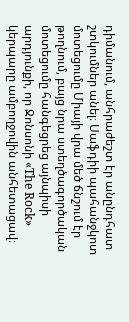դիմանում, անհրաժեշտ էր անընդհատ շտկումներ անել։ Սաֆդիի պահանջկոտ մոտեցումը Միայի վրա մեծ ճնշում էր թողնում, բայց նրա ստեղծագործական մոտեցումը հանգեցրեց այնպիսի արդյունքի, որ Ջոնսոնի «The Rock» կերպարը ամբողջովին անհետացավ։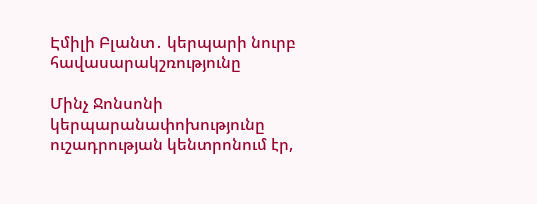Էմիլի Բլանտ․ կերպարի նուրբ հավասարակշռությունը

Մինչ Ջոնսոնի կերպարանափոխությունը ուշադրության կենտրոնում էր,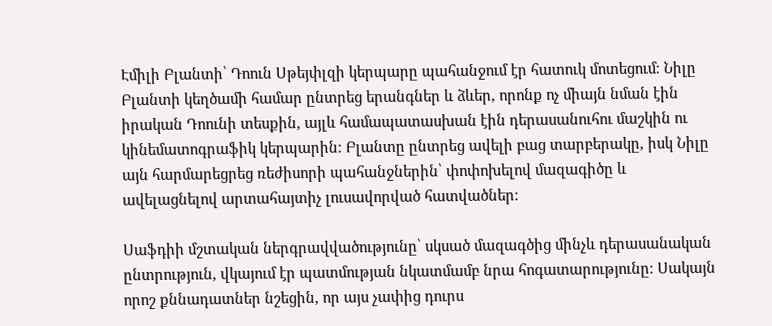Էմիլի Բլանտի՝ Դոուն Սթեյփլզի կերպարը պահանջում էր հատուկ մոտեցում։ Նիլը Բլանտի կեղծամի համար ընտրեց երանգներ և ձևեր, որոնք ոչ միայն նման էին իրական Դոունի տեսքին, այլև համապատասխան էին դերասանուհու մաշկին ու կինեմատոգրաֆիկ կերպարին։ Բլանտը ընտրեց ավելի բաց տարբերակը, իսկ Նիլը այն հարմարեցրեց ռեժիսորի պահանջներին՝ փոփոխելով մազագիծը և ավելացնելով արտահայտիչ լուսավորված հատվածներ։

Սաֆդիի մշտական ներգրավվածությունը՝ սկսած մազագծից մինչև դերասանական ընտրություն, վկայում էր պատմության նկատմամբ նրա հոգատարությունը։ Սակայն որոշ քննադատներ նշեցին, որ այս չափից դուրս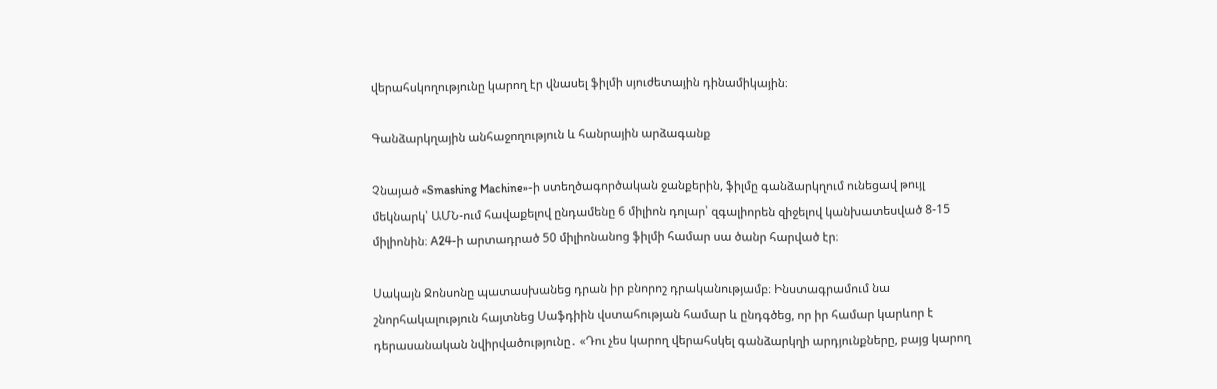վերահսկողությունը կարող էր վնասել ֆիլմի սյուժետային դինամիկային։

Գանձարկղային անհաջողություն և հանրային արձագանք

Չնայած «Smashing Machine»-ի ստեղծագործական ջանքերին, ֆիլմը գանձարկղում ունեցավ թույլ մեկնարկ՝ ԱՄՆ-ում հավաքելով ընդամենը 6 միլիոն դոլար՝ զգալիորեն զիջելով կանխատեսված 8-15 միլիոնին։ A24-ի արտադրած 50 միլիոնանոց ֆիլմի համար սա ծանր հարված էր։

Սակայն Ջոնսոնը պատասխանեց դրան իր բնորոշ դրականությամբ։ Ինստագրամում նա շնորհակալություն հայտնեց Սաֆդիին վստահության համար և ընդգծեց, որ իր համար կարևոր է դերասանական նվիրվածությունը․ «Դու չես կարող վերահսկել գանձարկղի արդյունքները, բայց կարող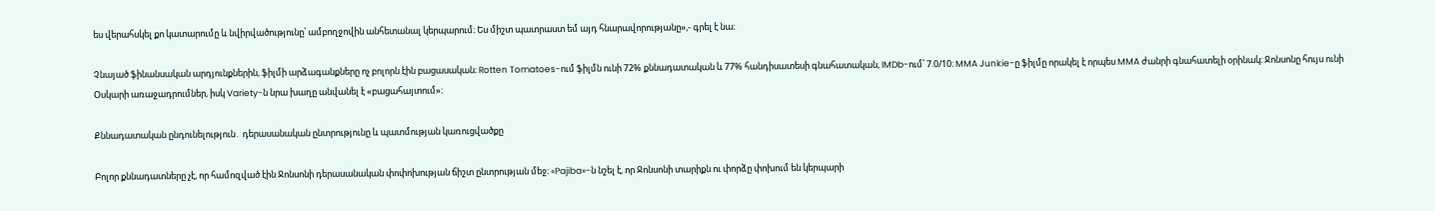ես վերահսկել քո կատարումը և նվիրվածությունը՝ ամբողջովին անհետանալ կերպարում։ Ես միշտ պատրաստ եմ այդ հնարավորությանը»,- գրել է նա։

Չնայած ֆինանսական արդյունքներին, ֆիլմի արձագանքները ոչ բոլորն էին բացասական։ Rotten Tomatoes-ում ֆիլմն ունի 72% քննադատական և 77% հանդիսատեսի գնահատական, IMDb-ում՝ 7.0/10։ MMA Junkie-ը ֆիլմը որակել է որպես MMA ժանրի գնահատելի օրինակ։ Ջոնսոնը հույս ունի Օսկարի առաջադրումներ, իսկ Variety-ն նրա խաղը անվանել է «բացահայտում»։

Քննադատական ընդունելություն․ դերասանական ընտրությունը և պատմության կառուցվածքը

Բոլոր քննադատները չէ, որ համոզված էին Ջոնսոնի դերասանական փոփոխության ճիշտ ընտրության մեջ։ «Pajiba»-ն նշել է, որ Ջոնսոնի տարիքն ու փորձը փոխում են կերպարի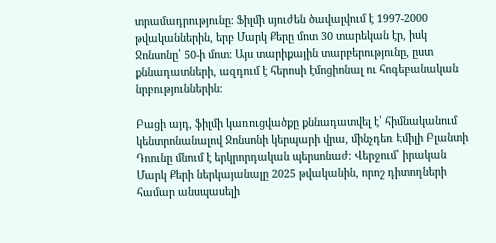տրամադրությունը։ Ֆիլմի սյուժեն ծավալվում է 1997-2000 թվականներին, երբ Մարկ Քերը մոտ 30 տարեկան էր, իսկ Ջոնսոնը՝ 50-ի մոտ։ Այս տարիքային տարբերությունը, ըստ քննադատների, ազդում է հերոսի էմոցիոնալ ու հոգեբանական նրբություններին։

Բացի այդ, ֆիլմի կառուցվածքը քննադատվել է՝ հիմնականում կենտրոնանալով Ջոնսոնի կերպարի վրա, մինչդեռ Էմիլի Բլանտի Դոունը մնում է երկրորդական պերսոնաժ։ Վերջում՝ իրական Մարկ Քերի ներկայանալը 2025 թվականին, որոշ դիտողների համար անսպասելի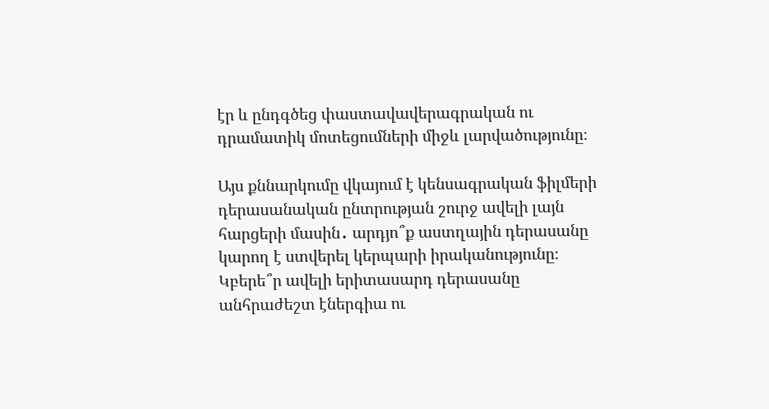էր և ընդգծեց փաստավավերագրական ու դրամատիկ մոտեցումների միջև լարվածությունը։

Այս քննարկումը վկայում է կենսագրական ֆիլմերի դերասանական ընտրության շուրջ ավելի լայն հարցերի մասին․ արդյո՞ք աստղային դերասանը կարող է ստվերել կերպարի իրականությունը։ Կբերե՞ր ավելի երիտասարդ դերասանը անհրաժեշտ էներգիա ու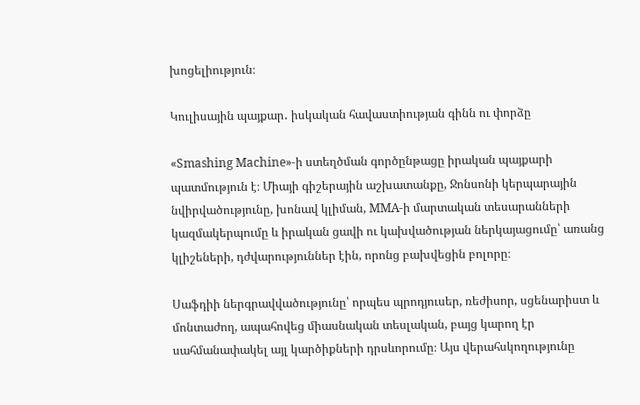խոցելիություն։

Կուլիսային պայքար․ իսկական հավաստիության գինն ու փորձը

«Smashing Machine»-ի ստեղծման գործընթացը իրական պայքարի պատմություն է։ Միայի գիշերային աշխատանքը, Ջոնսոնի կերպարային նվիրվածությունը, խոնավ կլիման, MMA-ի մարտական տեսարանների կազմակերպումը և իրական ցավի ու կախվածության ներկայացումը՝ առանց կլիշեների, դժվարություններ էին, որոնց բախվեցին բոլորը։

Սաֆդիի ներգրավվածությունը՝ որպես պրոդյուսեր, ռեժիսոր, սցենարիստ և մոնտաժող, ապահովեց միասնական տեսլական, բայց կարող էր սահմանափակել այլ կարծիքների դրսևորումը։ Այս վերահսկողությունը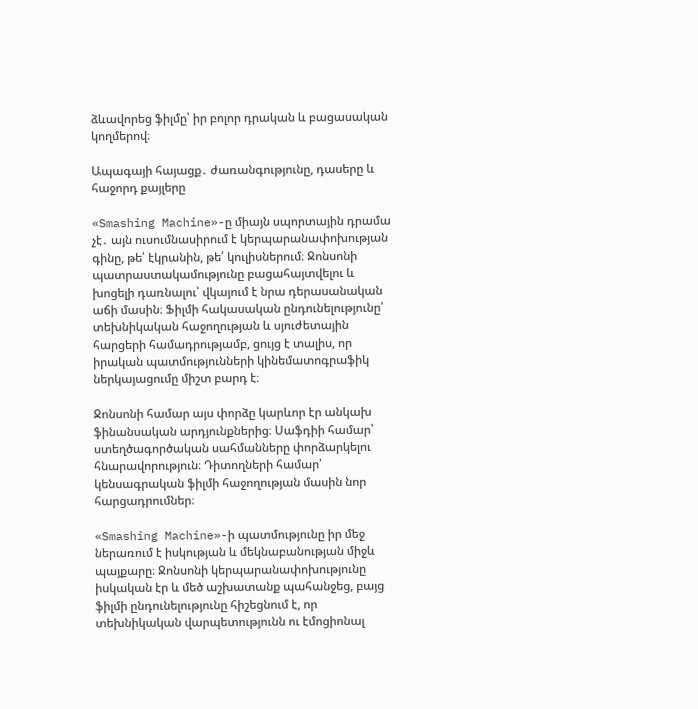ձևավորեց ֆիլմը՝ իր բոլոր դրական և բացասական կողմերով։

Ապագայի հայացք․ ժառանգությունը, դասերը և հաջորդ քայլերը

«Smashing Machine»-ը միայն սպորտային դրամա չէ․ այն ուսումնասիրում է կերպարանափոխության գինը, թե՛ էկրանին, թե՛ կուլիսներում։ Ջոնսոնի պատրաստակամությունը բացահայտվելու և խոցելի դառնալու՝ վկայում է նրա դերասանական աճի մասին։ Ֆիլմի հակասական ընդունելությունը՝ տեխնիկական հաջողության և սյուժետային հարցերի համադրությամբ, ցույց է տալիս, որ իրական պատմությունների կինեմատոգրաֆիկ ներկայացումը միշտ բարդ է։

Ջոնսոնի համար այս փորձը կարևոր էր անկախ ֆինանսական արդյունքներից։ Սաֆդիի համար՝ ստեղծագործական սահմանները փորձարկելու հնարավորություն։ Դիտողների համար՝ կենսագրական ֆիլմի հաջողության մասին նոր հարցադրումներ։

«Smashing Machine»-ի պատմությունը իր մեջ ներառում է իսկության և մեկնաբանության միջև պայքարը։ Ջոնսոնի կերպարանափոխությունը իսկական էր և մեծ աշխատանք պահանջեց, բայց ֆիլմի ընդունելությունը հիշեցնում է, որ տեխնիկական վարպետությունն ու էմոցիոնալ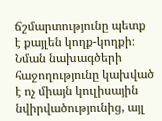ճշմարտությունը պետք է քայլեն կողք-կողքի։ Նման նախագծերի հաջողությունը կախված է ոչ միայն կուլիսային նվիրվածությունից, այլ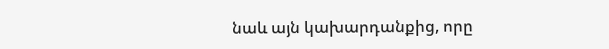նաև այն կախարդանքից, որը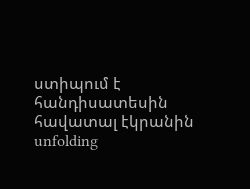ստիպում է հանդիսատեսին հավատալ էկրանին unfolding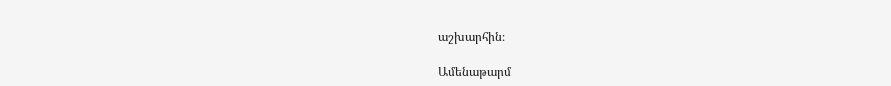աշխարհին։

Ամենաթարմ